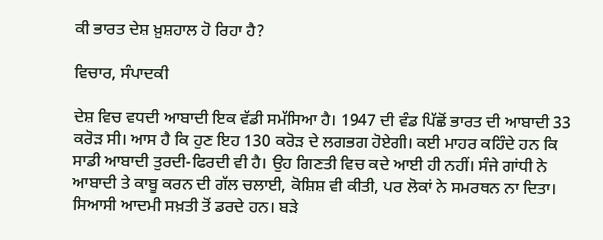ਕੀ ਭਾਰਤ ਦੇਸ਼ ਖ਼ੁਸ਼ਹਾਲ ਹੋ ਰਿਹਾ ਹੈ?

ਵਿਚਾਰ, ਸੰਪਾਦਕੀ

ਦੇਸ਼ ਵਿਚ ਵਧਦੀ ਆਬਾਦੀ ਇਕ ਵੱਡੀ ਸਮੱਸਿਆ ਹੈ। 1947 ਦੀ ਵੰਡ ਪਿੱਛੋਂ ਭਾਰਤ ਦੀ ਆਬਾਦੀ 33 ਕਰੋੜ ਸੀ। ਆਸ ਹੈ ਕਿ ਹੁਣ ਇਹ 130 ਕਰੋੜ ਦੇ ਲਗਭਗ ਹੋਏਗੀ। ਕਈ ਮਾਹਰ ਕਹਿੰਦੇ ਹਨ ਕਿ ਸਾਡੀ ਆਬਾਦੀ ਤੁਰਦੀ-ਫਿਰਦੀ ਵੀ ਹੈ। ਉਹ ਗਿਣਤੀ ਵਿਚ ਕਦੇ ਆਈ ਹੀ ਨਹੀਂ। ਸੰਜੇ ਗਾਂਧੀ ਨੇ ਆਬਾਦੀ ਤੇ ਕਾਬੂ ਕਰਨ ਦੀ ਗੱਲ ਚਲਾਈ, ਕੋਸ਼ਿਸ਼ ਵੀ ਕੀਤੀ, ਪਰ ਲੋਕਾਂ ਨੇ ਸਮਰਥਨ ਨਾ ਦਿਤਾ। ਸਿਆਸੀ ਆਦਮੀ ਸਖ਼ਤੀ ਤੋਂ ਡਰਦੇ ਹਨ। ਬੜੇ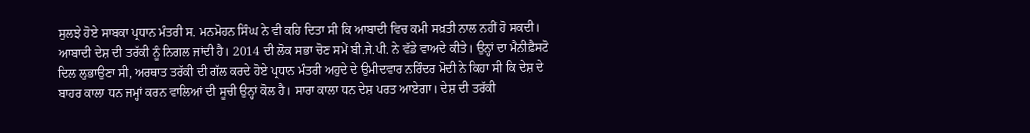ਸੁਲਝੇ ਹੋਏ ਸਾਬਕਾ ਪ੍ਰਧਾਨ ਮੰਤਰੀ ਸ. ਮਨਮੋਹਨ ਸਿੰਘ ਨੇ ਵੀ ਕਹਿ ਦਿਤਾ ਸੀ ਕਿ ਆਬਾਦੀ ਵਿਚ ਕਮੀ ਸਖ਼ਤੀ ਨਾਲ ਨਹੀਂ ਹੋ ਸਕਦੀ। ਆਬਾਦੀ ਦੇਸ਼ ਦੀ ਤਰੱਕੀ ਨੂੰ ਨਿਗਲ ਜਾਂਦੀ ਹੈ। 2014 ਦੀ ਲੋਕ ਸਭਾ ਚੋਣ ਸਮੇਂ ਬੀ.ਜੇ.ਪੀ. ਨੇ ਵੱਡੇ ਵਾਅਦੇ ਕੀਤੇ। ਉਨ੍ਹਾਂ ਦਾ ਮੈਨੀਫ਼ੈਸਟੋ ਦਿਲ ਲੁਭਾਉਣਾ ਸੀ, ਅਰਥਾਤ ਤਰੱਕੀ ਦੀ ਗੱਲ ਕਰਦੇ ਹੋਏ ਪ੍ਰਧਾਨ ਮੰਤਰੀ ਅਹੁਦੇ ਦੇ ਉਮੀਦਵਾਰ ਨਰਿੰਦਰ ਮੋਦੀ ਨੇ ਕਿਹਾ ਸੀ ਕਿ ਦੇਸ਼ ਦੇ ਬਾਹਰ ਕਾਲਾ ਧਨ ਜਮ੍ਹਾਂ ਕਰਨ ਵਾਲਿਆਂ ਦੀ ਸੂਚੀ ਉਨ੍ਹਾਂ ਕੋਲ ਹੈ। ਸਾਰਾ ਕਾਲਾ ਧਨ ਦੇਸ਼ ਪਰਤ ਆਏਗਾ। ਦੇਸ਼ ਦੀ ਤਰੱਕੀ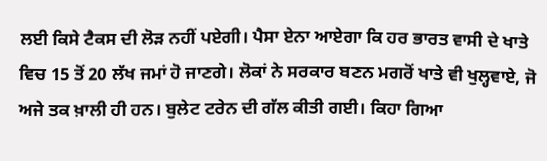ਲਈ ਕਿਸੇ ਟੈਕਸ ਦੀ ਲੋੜ ਨਹੀਂ ਪਏਗੀ। ਪੈਸਾ ਏਨਾ ਆਏਗਾ ਕਿ ਹਰ ਭਾਰਤ ਵਾਸੀ ਦੇ ਖਾਤੇ ਵਿਚ 15 ਤੋਂ 20 ਲੱਖ ਜਮਾਂ ਹੋ ਜਾਣਗੇ। ਲੋਕਾਂ ਨੇ ਸਰਕਾਰ ਬਣਨ ਮਗਰੋਂ ਖਾਤੇ ਵੀ ਖੁਲ੍ਹਵਾਏ, ਜੋ ਅਜੇ ਤਕ ਖ਼ਾਲੀ ਹੀ ਹਨ। ਬੁਲੇਟ ਟਰੇਨ ਦੀ ਗੱਲ ਕੀਤੀ ਗਈ। ਕਿਹਾ ਗਿਆ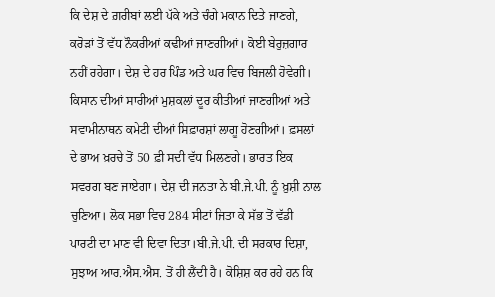ਕਿ ਦੇਸ਼ ਦੇ ਗ਼ਰੀਬਾਂ ਲਈ ਪੱਕੇ ਅਤੇ ਚੰਗੇ ਮਕਾਨ ਦਿਤੇ ਜਾਣਗੇ, ਕਰੋੜਾਂ ਤੋਂ ਵੱਧ ਨੌਕਰੀਆਂ ਕਢੀਆਂ ਜਾਣਗੀਆਂ। ਕੋਈ ਬੇਰੁਜ਼ਗਾਰ ਨਹੀਂ ਰਹੇਗਾ। ਦੇਸ਼ ਦੇ ਹਰ ਪਿੰਡ ਅਤੇ ਘਰ ਵਿਚ ਬਿਜਲੀ ਹੋਵੇਗੀ। ਕਿਸਾਨ ਦੀਆਂ ਸਾਰੀਆਂ ਮੁਸ਼ਕਲਾਂ ਦੂਰ ਕੀਤੀਆਂ ਜਾਣਗੀਆਂ ਅਤੇ ਸਵਾਮੀਨਾਥਨ ਕਮੇਟੀ ਦੀਆਂ ਸਿਫ਼ਾਰਸ਼ਾਂ ਲਾਗੂ ਹੋਣਗੀਆਂ। ਫ਼ਸਲਾਂ ਦੇ ਭਾਅ ਖ਼ਰਚੇ ਤੋਂ 50 ਫ਼ੀ ਸਦੀ ਵੱਧ ਮਿਲਣਗੇ। ਭਾਰਤ ਇਕ ਸਵਰਗ ਬਣ ਜਾਏਗਾ। ਦੇਸ਼ ਦੀ ਜਨਤਾ ਨੇ ਬੀ.ਜੇ.ਪੀ. ਨੂੰ ਖ਼ੁਸ਼ੀ ਨਾਲ ਚੁਣਿਆ। ਲੋਕ ਸਭਾ ਵਿਚ 284 ਸੀਟਾਂ ਜਿਤਾ ਕੇ ਸੱਭ ਤੋਂ ਵੱਡੀ ਪਾਰਟੀ ਦਾ ਮਾਣ ਵੀ ਦਿਵਾ ਦਿਤਾ।ਬੀ.ਜੇ.ਪੀ. ਦੀ ਸਰਕਾਰ ਦਿਸ਼ਾ, ਸੁਝਾਅ ਆਰ.ਐਸ.ਐਸ. ਤੋਂ ਹੀ ਲੈਂਦੀ ਹੈ। ਕੋਸ਼ਿਸ਼ ਕਰ ਰਹੇ ਹਨ ਕਿ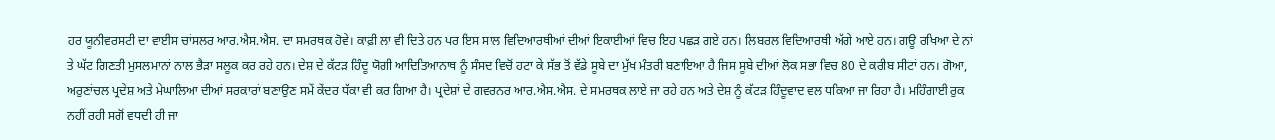ਹਰ ਯੂਨੀਵਰਸਟੀ ਦਾ ਵਾਈਸ ਚਾਂਸਲਰ ਆਰ.ਐਸ.ਐਸ. ਦਾ ਸਮਰਥਕ ਹੋਵੇ। ਕਾਫ਼ੀ ਲਾ ਵੀ ਦਿਤੇ ਹਨ ਪਰ ਇਸ ਸਾਲ ਵਿਦਿਆਰਥੀਆਂ ਦੀਆਂ ਇਕਾਈਆਂ ਵਿਚ ਇਹ ਪਛੜ ਗਏ ਹਨ। ਲਿਬਰਲ ਵਿਦਿਆਰਥੀ ਅੱਗੇ ਆਏ ਹਨ। ਗਊ ਰਖਿਆ ਦੇ ਨਾਂ ਤੇ ਘੱਟ ਗਿਣਤੀ ਮੁਸਲਮਾਨਾਂ ਨਾਲ ਭੈੜਾ ਸਲੂਕ ਕਰ ਰਹੇ ਹਨ। ਦੇਸ਼ ਦੇ ਕੱਟੜ ਹਿੰਦੂ ਯੋਗੀ ਆਦਿਤਿਆਨਾਥ ਨੂੰ ਸੰਸਦ ਵਿਚੋਂ ਹਟਾ ਕੇ ਸੱਭ ਤੋਂ ਵੱਡੇ ਸੂਬੇ ਦਾ ਮੁੱਖ ਮੰਤਰੀ ਬਣਾਇਆ ਹੈ ਜਿਸ ਸੂਬੇ ਦੀਆਂ ਲੋਕ ਸਭਾ ਵਿਚ 80 ਦੇ ਕਰੀਬ ਸੀਟਾਂ ਹਨ। ਗੋਆ, ਅਰੁਣਾਂਚਲ ਪ੍ਰਦੇਸ਼ ਅਤੇ ਮੇਘਾਲਿਆ ਦੀਆਂ ਸਰਕਾਰਾਂ ਬਣਾਉਣ ਸਮੇਂ ਕੇਂਦਰ ਧੱਕਾ ਵੀ ਕਰ ਗਿਆ ਹੈ। ਪ੍ਰਦੇਸ਼ਾਂ ਦੇ ਗਵਰਨਰ ਆਰ.ਐਸ.ਐਸ. ਦੇ ਸਮਰਥਕ ਲਾਏ ਜਾ ਰਹੇ ਹਨ ਅਤੇ ਦੇਸ਼ ਨੂੰ ਕੱਟੜ ਹਿੰਦੂਵਾਦ ਵਲ ਧਕਿਆ ਜਾ ਰਿਹਾ ਹੈ। ਮਹਿੰਗਾਈ ਰੁਕ ਨਹੀਂ ਰਹੀ ਸਗੋਂ ਵਧਦੀ ਹੀ ਜਾ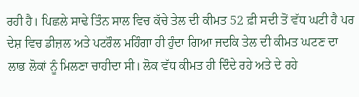ਰਹੀ ਹੈ। ਪਿਛਲੇ ਸਾਢੇ ਤਿੰਨ ਸਾਲ ਵਿਚ ਕੱਚੇ ਤੇਲ ਦੀ ਕੀਮਤ 52 ਫ਼ੀ ਸਦੀ ਤੋਂ ਵੱਧ ਘਟੀ ਹੈ ਪਰ ਦੇਸ਼ ਵਿਚ ਡੀਜ਼ਲ ਅਤੇ ਪਟਰੌਲ ਮਹਿੰਗਾ ਹੀ ਹੁੰਦਾ ਗਿਆ ਜਦਕਿ ਤੇਲ ਦੀ ਕੀਮਤ ਘਟਣ ਦਾ ਲਾਭ ਲੋਕਾਂ ਨੂੰ ਮਿਲਣਾ ਚਾਹੀਦਾ ਸੀ। ਲੋਕ ਵੱਧ ਕੀਮਤ ਹੀ ਦਿੰਦੇ ਰਹੇ ਅਤੇ ਦੇ ਰਹੇ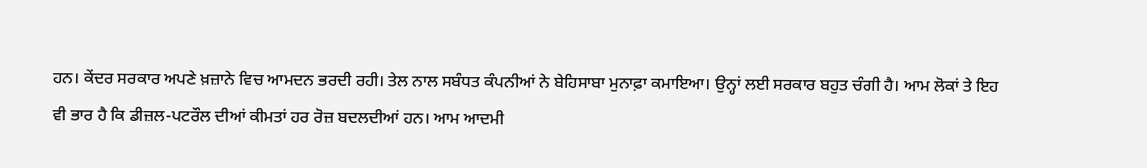ਹਨ। ਕੇਂਦਰ ਸਰਕਾਰ ਅਪਣੇ ਖ਼ਜ਼ਾਨੇ ਵਿਚ ਆਮਦਨ ਭਰਦੀ ਰਹੀ। ਤੇਲ ਨਾਲ ਸਬੰਧਤ ਕੰਪਨੀਆਂ ਨੇ ਬੇਹਿਸਾਬਾ ਮੁਨਾਫ਼ਾ ਕਮਾਇਆ। ਉਨ੍ਹਾਂ ਲਈ ਸਰਕਾਰ ਬਹੁਤ ਚੰਗੀ ਹੈ। ਆਮ ਲੋਕਾਂ ਤੇ ਇਹ ਵੀ ਭਾਰ ਹੈ ਕਿ ਡੀਜ਼ਲ-ਪਟਰੌਲ ਦੀਆਂ ਕੀਮਤਾਂ ਹਰ ਰੋਜ਼ ਬਦਲਦੀਆਂ ਹਨ। ਆਮ ਆਦਮੀ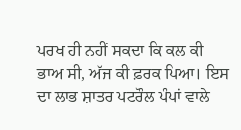ਪਰਖ ਹੀ ਨਹੀਂ ਸਕਦਾ ਕਿ ਕਲ ਕੀ ਭਾਅ ਸੀ, ਅੱਜ ਕੀ ਫ਼ਰਕ ਪਿਆ। ਇਸ ਦਾ ਲਾਭ ਸ਼ਾਤਰ ਪਟਰੌਲ ਪੰਪਾਂ ਵਾਲੇ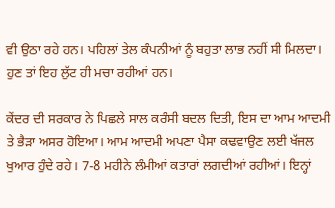ਵੀ ਉਠਾ ਰਹੇ ਹਨ। ਪਹਿਲਾਂ ਤੇਲ ਕੰਪਨੀਆਂ ਨੂੰ ਬਹੁਤਾ ਲਾਭ ਨਹੀਂ ਸੀ ਮਿਲਦਾ। ਹੁਣ ਤਾਂ ਇਹ ਲੁੱਟ ਹੀ ਮਚਾ ਰਹੀਆਂ ਹਨ।

ਕੇਂਦਰ ਦੀ ਸਰਕਾਰ ਨੇ ਪਿਛਲੇ ਸਾਲ ਕਰੰਸੀ ਬਦਲ ਦਿਤੀ, ਇਸ ਦਾ ਆਮ ਆਦਮੀ ਤੇ ਭੈੜਾ ਅਸਰ ਹੋਇਆ। ਆਮ ਆਦਮੀ ਅਪਣਾ ਪੈਸਾ ਕਢਵਾਉਣ ਲਈ ਖੱਜਲ ਖੁਆਰ ਹੁੰਦੇ ਰਹੇ। 7-8 ਮਹੀਨੇ ਲੰਮੀਆਂ ਕਤਾਰਾਂ ਲਗਦੀਆਂ ਰਹੀਆਂ। ਇਨ੍ਹਾਂ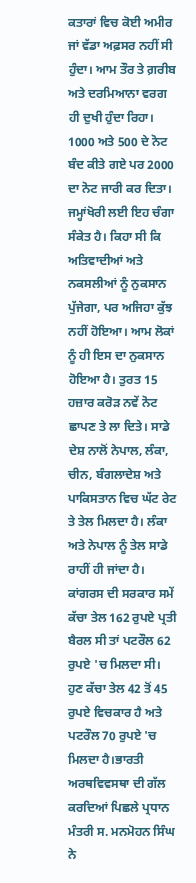ਕਤਾਰਾਂ ਵਿਚ ਕੋਈ ਅਮੀਰ ਜਾਂ ਵੱਡਾ ਅਫ਼ਸਰ ਨਹੀਂ ਸੀ ਹੁੰਦਾ। ਆਮ ਤੌਰ ਤੇ ਗ਼ਰੀਬ ਅਤੇ ਦਰਮਿਆਨਾ ਵਰਗ ਹੀ ਦੁਖੀ ਹੁੰਦਾ ਰਿਹਾ। 1000 ਅਤੇ 500 ਦੇ ਨੋਟ ਬੰਦ ਕੀਤੇ ਗਏ ਪਰ 2000 ਦਾ ਨੋਟ ਜਾਰੀ ਕਰ ਦਿਤਾ। ਜਮ੍ਹਾਂਖੋਰੀ ਲਈ ਇਹ ਚੰਗਾ ਸੰਕੇਤ ਹੈ। ਕਿਹਾ ਸੀ ਕਿ ਅਤਿਵਾਦੀਆਂ ਅਤੇ ਨਕਸਲੀਆਂ ਨੂੰ ਨੁਕਸਾਨ ਪੁੱਜੇਗਾ, ਪਰ ਅਜਿਹਾ ਕੁੱਝ ਨਹੀਂ ਹੋਇਆ। ਆਮ ਲੋਕਾਂ ਨੂੰ ਹੀ ਇਸ ਦਾ ਨੁਕਸਾਨ ਹੋਇਆ ਹੈ। ਤੁਰਤ 15 ਹਜ਼ਾਰ ਕਰੋੜ ਨਵੇਂ ਨੋਟ ਛਾਪਣ ਤੇ ਲਾ ਦਿਤੇ। ਸਾਡੇ ਦੇਸ਼ ਨਾਲੋਂ ਨੇਪਾਲ, ਲੰਕਾ, ਚੀਨ, ਬੰਗਲਾਦੇਸ਼ ਅਤੇ ਪਾਕਿਸਤਾਨ ਵਿਚ ਘੱਟ ਰੇਟ ਤੇ ਤੇਲ ਮਿਲਦਾ ਹੈ। ਲੰਕਾ ਅਤੇ ਨੇਪਾਲ ਨੂੰ ਤੇਲ ਸਾਡੇ ਰਾਹੀਂ ਹੀ ਜਾਂਦਾ ਹੈ। ਕਾਂਗਰਸ ਦੀ ਸਰਕਾਰ ਸਮੇਂ ਕੱਚਾ ਤੇਲ 162 ਰੁਪਏ ਪ੍ਰਤੀ ਬੈਰਲ ਸੀ ਤਾਂ ਪਟਰੌਲ 62 ਰੁਪਏ 'ਚ ਮਿਲਦਾ ਸੀ। ਹੁਣ ਕੱਚਾ ਤੇਲ 42 ਤੋਂ 45 ਰੁਪਏ ਵਿਚਕਾਰ ਹੈ ਅਤੇ ਪਟਰੌਲ 70 ਰੁਪਏ 'ਚ ਮਿਲਦਾ ਹੈ।ਭਾਰਤੀ ਅਰਥਵਿਵਸਥਾ ਦੀ ਗੱਲ ਕਰਦਿਆਂ ਪਿਛਲੇ ਪ੍ਰਧਾਨ ਮੰਤਰੀ ਸ. ਮਨਮੋਹਨ ਸਿੰਘ ਨੇ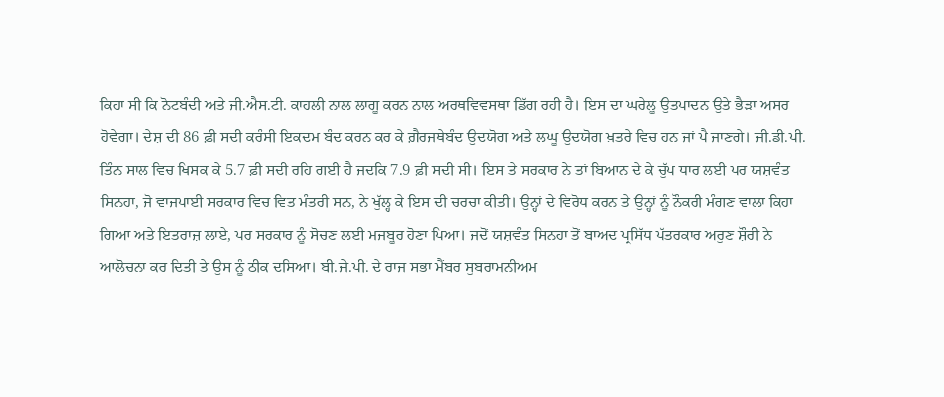ਕਿਹਾ ਸੀ ਕਿ ਨੋਟਬੰਦੀ ਅਤੇ ਜੀ.ਐਸ.ਟੀ. ਕਾਹਲੀ ਨਾਲ ਲਾਗੂ ਕਰਨ ਨਾਲ ਅਰਥਵਿਵਸਥਾ ਡਿੱਗ ਰਹੀ ਹੈ। ਇਸ ਦਾ ਘਰੇਲੂ ਉਤਪਾਦਨ ਉਤੇ ਭੈੜਾ ਅਸਰ ਹੋਵੇਗਾ। ਦੇਸ਼ ਦੀ 86 ਫ਼ੀ ਸਦੀ ਕਰੰਸੀ ਇਕਦਮ ਬੰਦ ਕਰਨ ਕਰ ਕੇ ਗ਼ੈਰਜਥੇਬੰਦ ਉਦਯੋਗ ਅਤੇ ਲਘੂ ਉਦਯੋਗ ਖ਼ਤਰੇ ਵਿਚ ਹਨ ਜਾਂ ਪੈ ਜਾਣਗੇ। ਜੀ.ਡੀ.ਪੀ. ਤਿੰਨ ਸਾਲ ਵਿਚ ਖਿਸਕ ਕੇ 5.7 ਫ਼ੀ ਸਦੀ ਰਹਿ ਗਈ ਹੈ ਜਦਕਿ 7.9 ਫ਼ੀ ਸਦੀ ਸੀ। ਇਸ ਤੇ ਸਰਕਾਰ ਨੇ ਤਾਂ ਬਿਆਨ ਦੇ ਕੇ ਚੁੱਪ ਧਾਰ ਲਈ ਪਰ ਯਸ਼ਵੰਤ ਸਿਨਹਾ, ਜੋ ਵਾਜਪਾਈ ਸਰਕਾਰ ਵਿਚ ਵਿਤ ਮੰਤਰੀ ਸਨ, ਨੇ ਖੁੱਲ੍ਹ ਕੇ ਇਸ ਦੀ ਚਰਚਾ ਕੀਤੀ। ਉਨ੍ਹਾਂ ਦੇ ਵਿਰੋਧ ਕਰਨ ਤੇ ਉਨ੍ਹਾਂ ਨੂੰ ਨੌਕਰੀ ਮੰਗਣ ਵਾਲਾ ਕਿਹਾ ਗਿਆ ਅਤੇ ਇਤਰਾਜ਼ ਲਾਏ, ਪਰ ਸਰਕਾਰ ਨੂੰ ਸੋਚਣ ਲਈ ਮਜਬੂਰ ਹੋਣਾ ਪਿਆ। ਜਦੋਂ ਯਸ਼ਵੰਤ ਸਿਨਹਾ ਤੋਂ ਬਾਅਦ ਪ੍ਰਸਿੱਧ ਪੱਤਰਕਾਰ ਅਰੁਣ ਸ਼ੌਰੀ ਨੇ ਆਲੋਚਨਾ ਕਰ ਦਿਤੀ ਤੇ ਉਸ ਨੂੰ ਠੀਕ ਦਸਿਆ। ਬੀ.ਜੇ.ਪੀ. ਦੇ ਰਾਜ ਸਭਾ ਮੈਂਬਰ ਸੁਬਰਾਮਨੀਅਮ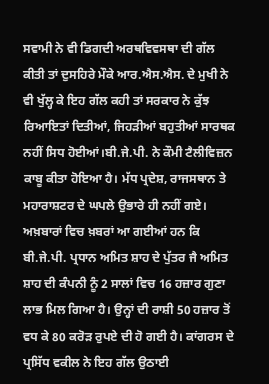ਸਵਾਮੀ ਨੇ ਵੀ ਡਿਗਦੀ ਅਰਥਵਿਵਸਥਾ ਦੀ ਗੱਲ ਕੀਤੀ ਤਾਂ ਦੁਸਹਿਰੇ ਮੌਕੇ ਆਰ.ਐਸ.ਐਸ. ਦੇ ਮੁਖੀ ਨੇ ਵੀ ਖੁੱਲ੍ਹ ਕੇ ਇਹ ਗੱਲ ਕਹੀ ਤਾਂ ਸਰਕਾਰ ਨੇ ਕੁੱਝ ਰਿਆਇਤਾਂ ਦਿਤੀਆਂ, ਜਿਹੜੀਆਂ ਬਹੁਤੀਆਂ ਸਾਰਥਕ ਨਹੀਂ ਸਿਧ ਹੋਈਆਂ।ਬੀ.ਜੇ.ਪੀ. ਨੇ ਕੌਮੀ ਟੈਲੀਵਿਜ਼ਨ ਕਾਬੂ ਕੀਤਾ ਹੋਇਆ ਹੈ। ਮੱਧ ਪ੍ਰਦੇਸ਼, ਰਾਜਸਥਾਨ ਤੇ ਮਹਾਰਾਸ਼ਟਰ ਦੇ ਘਪਲੇ ਉਭਾਰੇ ਹੀ ਨਹੀਂ ਗਏ। ਅਖ਼ਬਾਰਾਂ ਵਿਚ ਖ਼ਬਰਾਂ ਆ ਗਈਆਂ ਹਨ ਕਿ ਬੀ.ਜੇ.ਪੀ. ਪ੍ਰਧਾਨ ਅਮਿਤ ਸ਼ਾਹ ਦੇ ਪੁੱਤਰ ਜੈ ਅਮਿਤ ਸ਼ਾਹ ਦੀ ਕੰਪਨੀ ਨੂੰ 2 ਸਾਲਾਂ ਵਿਚ 16 ਹਜ਼ਾਰ ਗੁਣਾ ਲਾਭ ਮਿਲ ਗਿਆ ਹੈ। ਉਨ੍ਹਾਂ ਦੀ ਰਾਸ਼ੀ 50 ਹਜ਼ਾਰ ਤੋਂ ਵਧ ਕੇ 80 ਕਰੋੜ ਰੁਪਏ ਦੀ ਹੋ ਗਈ ਹੈ। ਕਾਂਗਰਸ ਦੇ ਪ੍ਰਸਿੱਧ ਵਕੀਲ ਨੇ ਇਹ ਗੱਲ ਉਠਾਈ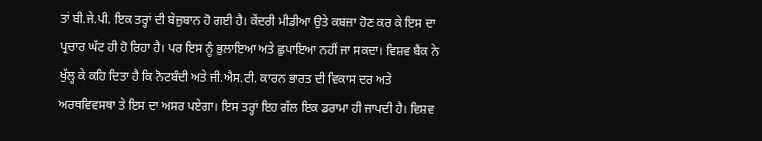ਤਾਂ ਬੀ.ਜੇ.ਪੀ. ਇਕ ਤਰ੍ਹਾਂ ਦੀ ਬੇਜ਼ੁਬਾਨ ਹੋ ਗਈ ਹੈ। ਕੇਂਦਰੀ ਮੀਡੀਆ ਉਤੇ ਕਬਜ਼ਾ ਹੋਣ ਕਰ ਕੇ ਇਸ ਦਾ ਪ੍ਰਚਾਰ ਘੱਟ ਹੀ ਹੋ ਰਿਹਾ ਹੈ। ਪਰ ਇਸ ਨੂੰ ਭੁਲਾਇਆ ਅਤੇ ਛੁਪਾਇਆ ਨਹੀਂ ਜਾ ਸਕਦਾ। ਵਿਸ਼ਵ ਬੈਂਕ ਨੇ ਖੁੱਲ੍ਹ ਕੇ ਕਹਿ ਦਿਤਾ ਹੈ ਕਿ ਨੋਟਬੰਦੀ ਅਤੇ ਜੀ.ਐਸ.ਟੀ. ਕਾਰਨ ਭਾਰਤ ਦੀ ਵਿਕਾਸ ਦਰ ਅਤੇ ਅਰਥਵਿਵਸਥਾ ਤੇ ਇਸ ਦਾ ਅਸਰ ਪਏਗਾ। ਇਸ ਤਰ੍ਹਾਂ ਇਹ ਗੱਲ ਇਕ ਡਰਾਮਾ ਹੀ ਜਾਪਦੀ ਹੈ। ਵਿਸ਼ਵ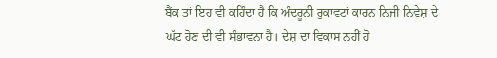ਬੈਂਕ ਤਾਂ ਇਹ ਵੀ ਕਹਿੰਦਾ ਹੈ ਕਿ ਅੰਦਰੂਨੀ ਰੁਕਾਵਟਾਂ ਕਾਰਨ ਨਿਜੀ ਨਿਵੇਸ਼ ਦੇ ਘੱਟ ਹੋਣ ਦੀ ਵੀ ਸੰਭਾਵਨਾ ਹੈ। ਦੇਸ਼ ਦਾ ਵਿਕਾਸ ਨਹੀਂ ਹੋ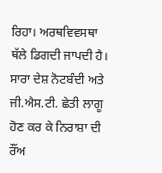ਰਿਹਾ। ਅਰਥਵਿਵਸਥਾ ਥੱਲੇ ਡਿਗਦੀ ਜਾਪਦੀ ਹੈ। ਸਾਰਾ ਦੇਸ਼ ਨੋਟਬੰਦੀ ਅਤੇ ਜੀ.ਐਸ.ਟੀ. ਛੇਤੀ ਲਾਗੂ ਹੋਣ ਕਰ ਕੇ ਨਿਰਾਸ਼ਾ ਦੀ ਰੌਂਅ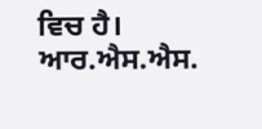ਵਿਚ ਹੈ। ਆਰ.ਐਸ.ਐਸ.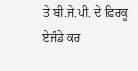ਤੇ ਬੀ.ਜੇ.ਪੀ. ਦੇ ਫ਼ਿਰਕੂ ਏਜੰਡੇ ਕਰ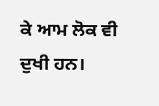ਕੇ ਆਮ ਲੋਕ ਵੀ ਦੁਖੀ ਹਨ।